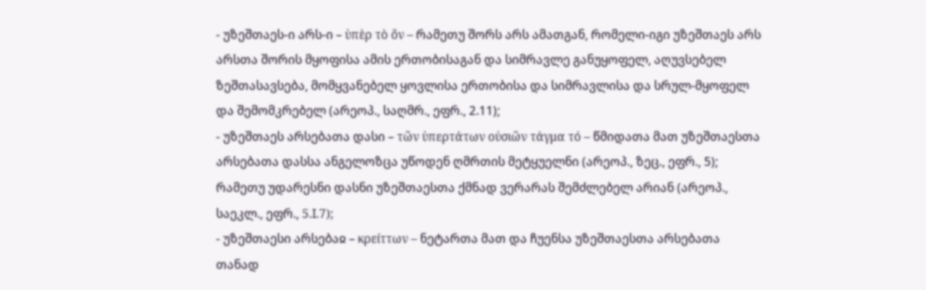- უზეშთაეს-ი არს-ი – ὑπὲρ τὸ ὄν – რამეთუ შორს არს ამათგან, რომელი-იგი უზეშთაეს არს არსთა შორის მყოფისა ამის ერთობისაგან და სიმრავლე განუყოფელ, აღუვსებელ ზეშთასავსება, მომყვანებელ ყოვლისა ერთობისა და სიმრავლისა და სრულ-მყოფელ და შემომკრებელ (არეოპ., საღმრ., ეფრ., 2.11);
- უზეშთაეს არსებათა დასი – τῶν ὑπερτάτων οὐσιῶν τάγμα τό – წმიდათა მათ უზეშთაესთა არსებათა დასსა ანგელოზცა უწოდენ ღმრთის მეტყუელნი (არეოპ., ზეც., ეფრ., 5); რამეთუ უდარესნი დასნი უზეშთაესთა ქმნად ვერარას შემძლებელ არიან (არეოპ., საეკლ., ეფრ., 5.I.7);
- უზეშთაესი არსებაჲ – κρείττων – ნეტართა მათ და ჩუენსა უზეშთაესთა არსებათა თანად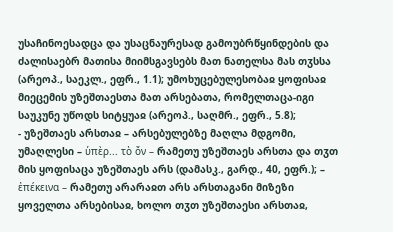უსაჩინოესადცა და უსაცნაურესად გამოუბრწყინდების და ძალისაებრ მათისა მიიმსგავსებს მათ ნათელსა მას თჳსსა (არეოპ., საეკლ., ეფრ., 1.1); უმოხუცებულესობაჲ ყოფისაჲ მიეცემის უზეშთაესთა მათ არსებათა, რომელთაცა-იგი საუკუნე უწოდს სიტყუაჲ (არეოპ., საღმრ., ეფრ., 5.8);
- უზეშთაეს არსთაჲ – არსებულებზე მაღლა მდგომი, უმაღლესი – ὑπὲρ... τὸ ὄν – რამეთუ უზეშთაეს არსთა და თჳთ მის ყოფისაცა უზეშთაეს არს (დამასკ., გარდ., 40, ეფრ.); – ἐπέκεινα – რამეთუ არარაჲთ არს არსთაგანი მიზეზი ყოველთა არსებისაჲ, ხოლო თჳთ უზეშთაესი არსთაჲ,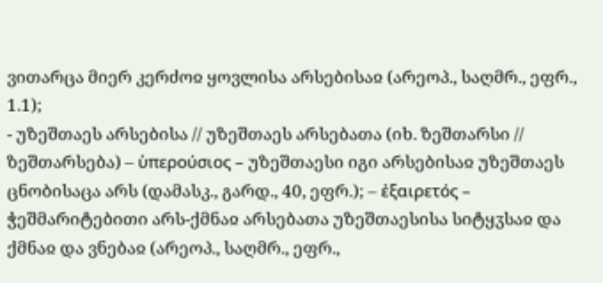ვითარცა მიერ კერძოჲ ყოვლისა არსებისაჲ (არეოპ., საღმრ., ეფრ., 1.1);
- უზეშთაეს არსებისა // უზეშთაეს არსებათა (იხ. ზეშთარსი // ზეშთარსება) – ὑπερούσιος – უზეშთაესი იგი არსებისაჲ უზეშთაეს ცნობისაცა არს (დამასკ., გარდ., 40, ეფრ.); – ἐξαιρετός – ჭეშმარიტებითი არს-ქმნაჲ არსებათა უზეშთაესისა სიტყჳსაჲ და ქმნაჲ და ვნებაჲ (არეოპ., საღმრ., ეფრ.,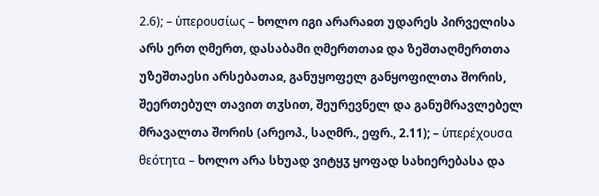2.6); – ὑπερουσίως – ხოლო იგი არარაჲთ უდარეს პირველისა არს ერთ ღმერთ, დასაბამი ღმერთთაჲ და ზეშთაღმერთთა უზეშთაესი არსებათაჲ, განუყოფელ განყოფილთა შორის, შეერთებულ თავით თჳსით, შეურევნელ და განუმრავლებელ მრავალთა შორის (არეოპ., საღმრ., ეფრ., 2.11); – ὑπερέχουσα θεότητα – ხოლო არა სხუად ვიტყჳ ყოფად სახიერებასა და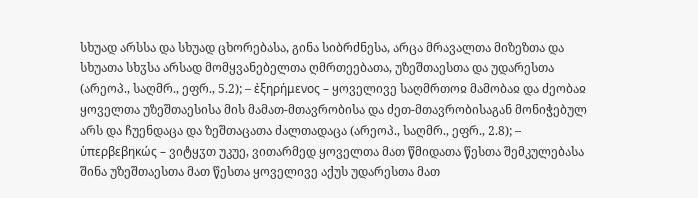სხუად არსსა და სხუად ცხორებასა, გინა სიბრძნესა, არცა მრავალთა მიზეზთა და სხუათა სხჳსა არსად მომყვანებელთა ღმრთეებათა, უზეშთაესთა და უდარესთა (არეოპ., საღმრ., ეფრ., 5.2); – ἐξηρήμενος – ყოველივე საღმრთოჲ მამობაჲ და ძეობაჲ ყოველთა უზეშთაესისა მის მამათ-მთავრობისა და ძეთ-მთავრობისაგან მონიჭებულ არს და ჩუენდაცა და ზეშთაცათა ძალთადაცა (არეოპ., საღმრ., ეფრ., 2.8); – ὑπερβεβηκώς – ვიტყჳთ უკუე, ვითარმედ ყოველთა მათ წმიდათა წესთა შემკულებასა შინა უზეშთაესთა მათ წესთა ყოველივე აქუს უდარესთა მათ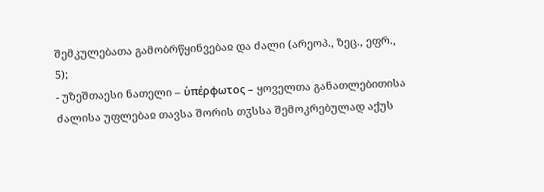შემკულებათა გამობრწყინვებაჲ და ძალი (არეოპ., ზეც., ეფრ., 5);
- უზეშთაესი ნათელი – ὑπέρφωτος – ყოველთა განათლებითისა ძალისა უფლებაჲ თავსა შორის თჳსსა შემოკრებულად აქუს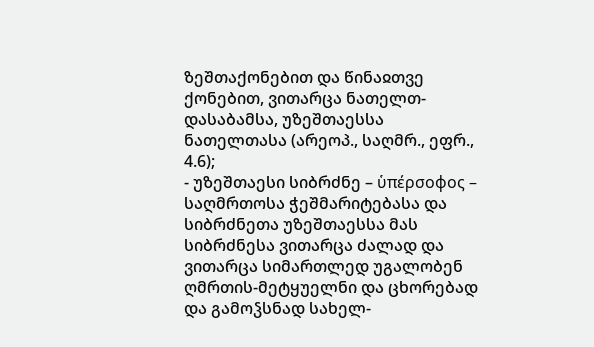ზეშთაქონებით და წინაჲთვე ქონებით, ვითარცა ნათელთ-დასაბამსა, უზეშთაესსა ნათელთასა (არეოპ., საღმრ., ეფრ., 4.6);
- უზეშთაესი სიბრძნე – ὑπέρσοφος – საღმრთოსა ჭეშმარიტებასა და სიბრძნეთა უზეშთაესსა მას სიბრძნესა ვითარცა ძალად და ვითარცა სიმართლედ უგალობენ ღმრთის-მეტყუელნი და ცხორებად და გამოჴსნად სახელ-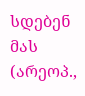სდებენ მას (არეოპ.,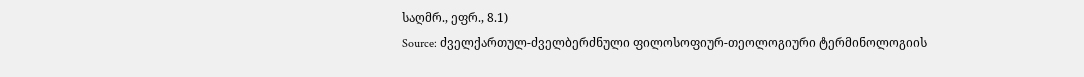საღმრ., ეფრ., 8.1)
Source: ძველქართულ-ძველბერძნული ფილოსოფიურ-თეოლოგიური ტერმინოლოგიის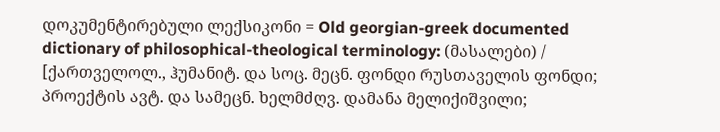დოკუმენტირებული ლექსიკონი = Old georgian-greek documented dictionary of philosophical-theological terminology: (მასალები) / [ქართველოლ., ჰუმანიტ. და სოც. მეცნ. ფონდი რუსთაველის ფონდი; პროექტის ავტ. და სამეცნ. ხელმძღვ. დამანა მელიქიშვილი;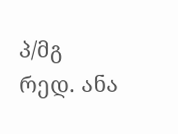პ/მგ რედ. ანა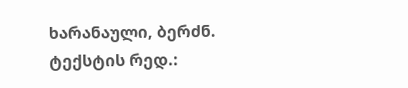ხარანაული, ბერძნ. ტექსტის რედ.: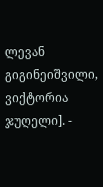ლევან გიგინეიშვილი, ვიქტორია ჯუღელი]. -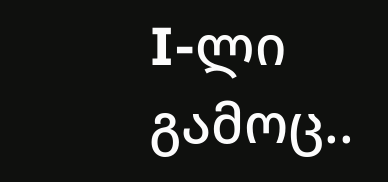I-ლი გამოც..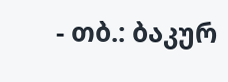- თბ.: ბაკურ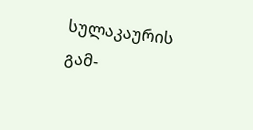სულაკაურის გამ-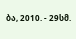ბა, 2010. - 29სმ.